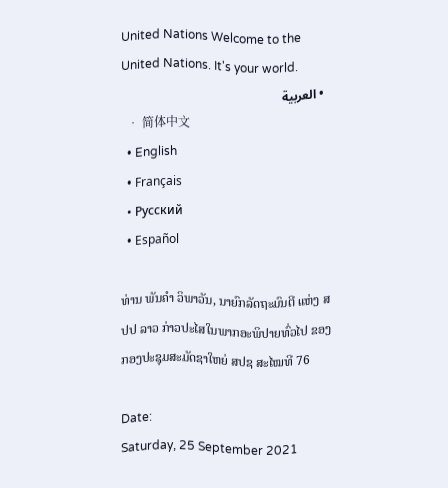United Nations Welcome to the United Nations. It's your world.
  • العربية
  • 简体中文
  • English
  • Français
  • Русский
  • Español

ທ່ານ ພັນຄຳ ວິພາວັນ, ນາຍົກລັດຖະມົນຕີ ແຫ່ງ ສປປ ລາວ ກ່າວປະໄສໃນພາກອະພິປາຍທົ່ວໄປ ຂອງກອງປະຊຸມສະມັດຊາໃຫຍ່ ສປຊ ສະໄໝທີ 76

Date:
Saturday, 25 September 2021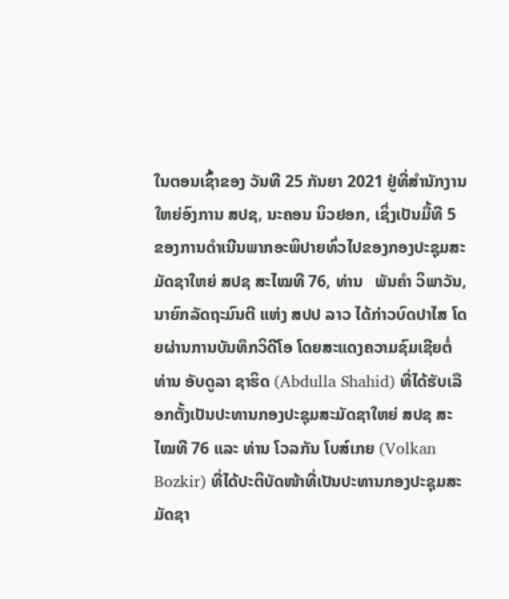ໃນຕອນເຊົ້າຂອງ ວັນທີ 25 ກັນຍາ 2021 ຢູ່ທີ່ສຳນັກງານໃຫຍ່ອົງການ ສປຊ, ນະຄອນ ນິວຢອກ, ເຊິ່ງເປັນມື້ທີ 5 ຂອງການດຳເນີນພາກອະພິປາຍທົ່ວໄປຂອງກອງປະຊຸມສະມັດຊາໃຫຍ່ ສປຊ ສະໄໝທີ 76, ທ່ານ   ພັນຄຳ ວິພາວັນ, ນາຍົກລັດຖະມົນຕີ ແຫ່ງ ສປປ ລາວ ໄດ້ກ່າວບົດປາໄສ ໂດຍຜ່ານການບັນທຶກວິດີໂອ ໂດຍສະແດງຄວາມຊົມເຊີຍຕໍ່ ທ່ານ ອັບດູລາ ຊາຮິດ (Abdulla Shahid) ທີ່ໄດ້ຮັບເລືອກຕັ້ງເປັນປະທານກອງປະຊຸມສະມັດຊາໃຫຍ່ ສປຊ ສະໄໝທີ 76 ແລະ ທ່ານ ໂວລກັນ ໂບສ໌ເກຍ (Volkan Bozkir) ທີ່ໄດ້ປະຕິບັດໜ້າທີ່ເປັນປະທານກອງປະຊຸມສະມັດຊາ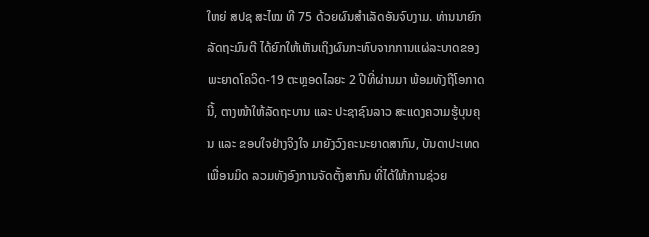ໃຫຍ່ ສປຊ ສະໄໝ ທີ 75 ດ້ວຍຜົນສໍາເລັດອັນຈົບງາມ. ທ່ານນາຍົກລັດຖະມົນຕີ ໄດ້ຍົກໃຫ້ເຫັນເຖິງຜົນກະທົບຈາກການແຜ່ລະບາດຂອງພະຍາດໂຄວິດ-19 ຕະຫຼອດໄລຍະ 2 ປີທີ່ຜ່ານມາ ພ້ອມທັງຖືໂອກາດນີ້, ຕາງໜ້າໃຫ້ລັດຖະບານ ແລະ ປະຊາຊົນລາວ ສະແດງຄວາມຮູ້ບຸນຄຸນ ແລະ ຂອບໃຈຢ່າງຈິງໃຈ ມາຍັງວົງຄະນະຍາດສາກົນ, ບັນດາປະເທດເພື່ອນມິດ ລວມທັງອົງການຈັດຕັ້ງສາກົນ ທີ່ໄດ້ໃຫ້ການຊ່ວຍ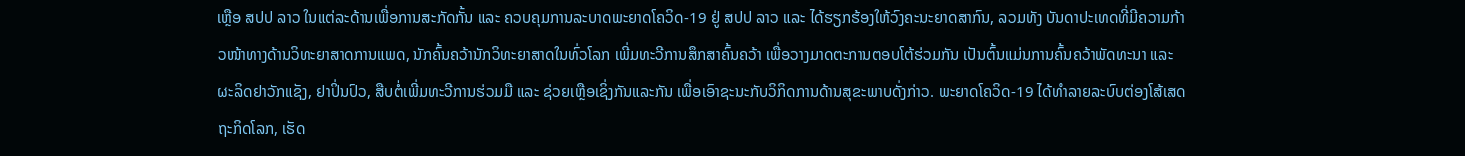ເຫຼືອ ສປປ ລາວ ໃນແຕ່ລະດ້ານເພື່ອການສະກັດກັ້ນ ແລະ ຄວບຄຸມການລະບາດພະຍາດໂຄວິດ-19 ຢູ່ ສປປ ລາວ ແລະ ໄດ້ຮຽກຮ້ອງໃຫ້ວົງຄະນະຍາດສາກົນ, ລວມທັງ ບັນດາປະເທດທີ່ມີຄວາມກ້າວໜ້າທາງດ້ານວິທະຍາສາດການແພດ, ນັກຄົ້ນຄວ້ານັກວິທະຍາສາດໃນທົ່ວໂລກ ເພີ່ມທະວີການສຶກສາຄົ້ນຄວ້າ ເພື່ອວາງມາດຕະການຕອບໂຕ້ຮ່ວມກັນ ເປັນຕົ້ນແມ່ນການຄົ້ນຄວ້າພັດທະນາ ແລະ ຜະລິດຢາວັກແຊັງ, ຢາປິ່ນປົວ, ສືບຕໍ່ເພີ່ມທະວີການຮ່ວມມື ແລະ ຊ່ວຍເຫຼືອເຊິ່ງກັນແລະກັນ ເພື່ອເອົາຊະນະກັບວິກິດການດ້ານສຸຂະພາບດັ່ງກ່າວ. ພະຍາດໂຄວິດ-19 ໄດ້ທໍາລາຍລະບົບຕ່ອງໂສ້ເສດຖະກິດໂລກ, ເຮັດ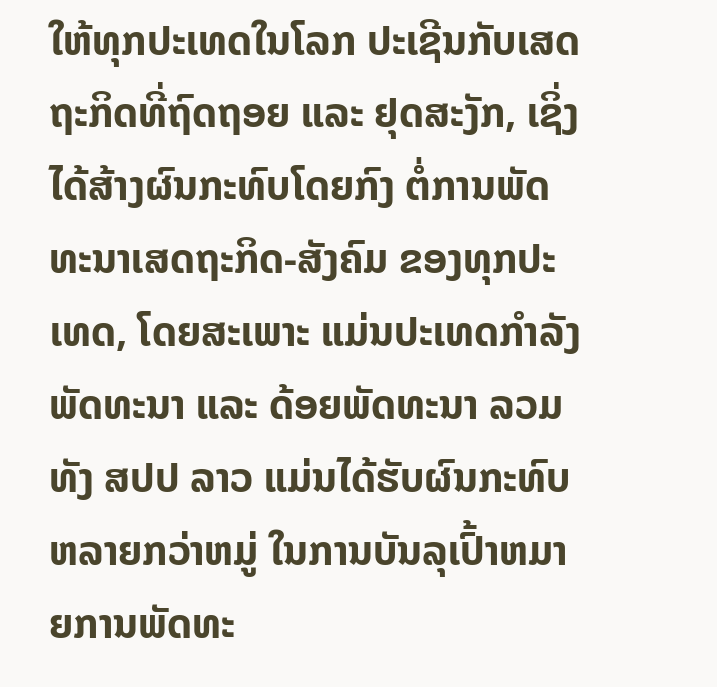ໃຫ້ທຸກປະເທດໃນໂລກ ປະເຊີນກັບເສດຖະກິດທີ່ຖົດຖອຍ ແລະ ຢຸດສະງັກ, ເຊິ່ງໄດ້ສ້າງຜົນກະທົບໂດຍກົງ ຕໍ່ການພັດທະນາເສດຖະກິດ-ສັງຄົມ ຂອງທຸກປະເທດ, ໂດຍສະເພາະ ແມ່ນປະເທດກຳລັງພັດທະນາ ແລະ ດ້ອຍພັດທະນາ ລວມທັງ ສປປ ລາວ ແມ່ນໄດ້ຮັບຜົນກະທົບຫລາຍກວ່າຫມູ່ ໃນການບັນລຸເປົ້າຫມາຍການພັດທະ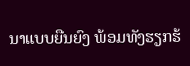ນາແບບຍືນຍົງ ພ້ອມທັງຮຽກຮ້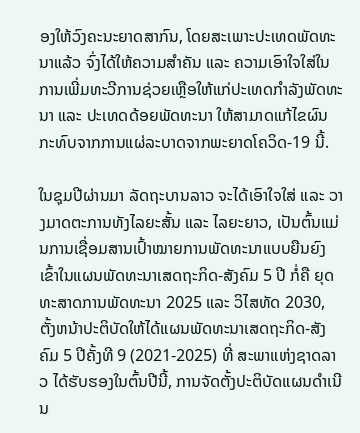ອງໃຫ້ວົງຄະນະຍາດສາກົນ, ໂດຍສະເພາະປະເທດພັດທະນາແລ້ວ ຈົ່ງໄດ້ໃຫ້ຄວາມສຳຄັນ ແລະ ຄວາມເອົາໃຈໃສ່ໃນການເພີ່ມທະວີການຊ່ວຍເຫຼືອໃຫ້ແກ່ປະເທດກຳລັງພັດທະນາ ແລະ ປະເທດດ້ອຍພັດທະນາ ໃຫ້ສາມາດແກ້ໄຂຜົນກະທົບຈາກການແຜ່ລະບາດຈາກພະຍາດໂຄວິດ-19 ນີ້.

ໃນຊຸມປີຜ່ານມາ ລັດຖະບານລາວ ຈະໄດ້ເອົາໃຈໃສ່ ແລະ ວາງມາດຕະການທັງໄລຍະສັ້ນ ແລະ ໄລຍະຍາວ, ເປັນຕົ້ນແມ່ນການເຊື່ອມສານເປົ້າໝາຍການພັດທະນາແບບຍືນຍົງ ເຂົ້າໃນແຜນພັດທະນາເສດຖະກິດ-ສັງຄົມ 5 ປີ ກໍ່ຄື ຍຸດທະສາດການພັດທະນາ 2025 ແລະ ວິໄສທັດ 2030, ຕັ້ງຫນ້າປະຕິບັດໃຫ້ໄດ້ແຜນພັດທະນາເສດຖະກິດ-ສັງຄົມ 5 ປີຄັ້ງທີ 9 (2021-2025) ທີ່ ສະພາແຫ່ງຊາດລາວ ໄດ້ຮັບຮອງໃນຕົ້ນປີນີ້, ການຈັດຕັ້ງປະຕິບັດແຜນດໍາເນີນ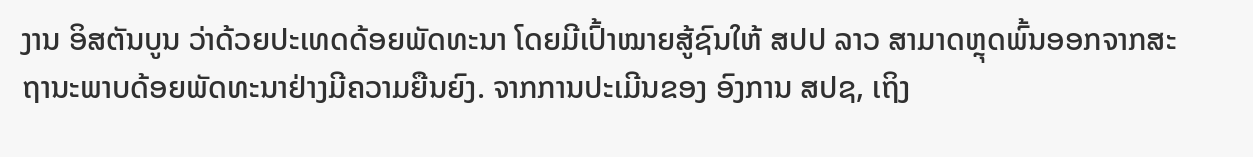ງານ ອິສຕັນບູນ ວ່າດ້ວຍປະເທດດ້ອຍພັດທະນາ ໂດຍມີເປົ້າໝາຍສູ້ຊົນໃຫ້ ສປປ ລາວ ສາມາດຫຼຸດພົ້ນອອກຈາກສະຖານະພາບດ້ອຍພັດທະນາຢ່າງມີຄວາມຍືນຍົງ. ຈາກການປະເມີນຂອງ ອົງການ ສປຊ, ເຖິງ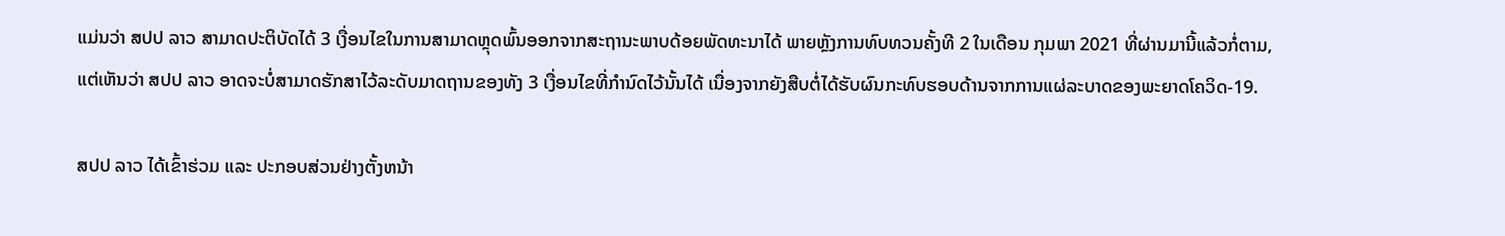ແມ່ນວ່າ ສປປ ລາວ ສາມາດປະຕິບັດໄດ້ 3 ເງື່ອນໄຂໃນການສາມາດຫຼຸດພົ້ນອອກຈາກສະຖານະພາບດ້ອຍພັດທະນາໄດ້ ພາຍຫຼັງການທົບທວນຄັ້ງທີ 2 ໃນເດືອນ ກຸມພາ 2021 ທີ່ຜ່ານມານີ້ແລ້ວກໍ່ຕາມ, ແຕ່ເຫັນວ່າ ສປປ ລາວ ອາດຈະບໍ່ສາມາດຮັກສາໄວ້ລະດັບມາດຖານຂອງທັງ 3 ເງື່ອນໄຂທີ່ກໍານົດໄວ້ນັ້ນໄດ້ ເນື່ອງຈາກຍັງສືບຕໍ່ໄດ້ຮັບຜົນກະທົບຮອບດ້ານຈາກການແຜ່ລະບາດຂອງພະຍາດໂຄວິດ-19.

ສປປ ລາວ ໄດ້ເຂົ້າຮ່ວມ ແລະ ປະກອບສ່ວນຢ່າງຕັ້ງຫນ້າ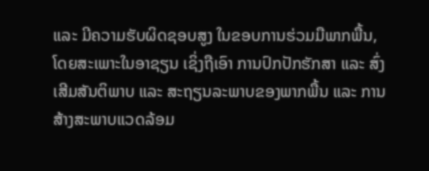ແລະ ມີຄວາມຮັບຜິດຊອບສູງ ໃນຂອບການຮ່ວມມືພາກພື້ນ, ໂດຍສະເພາະໃນອາຊຽນ ເຊິ່ງຖືເອົາ ການປົກປັກຮັກສາ ແລະ ສົ່ງເສີມສັນຕິພາບ ແລະ ສະຖຽນລະພາບຂອງພາກພື້ນ ແລະ ການສ້າງສະພາບແວດລ້ອມ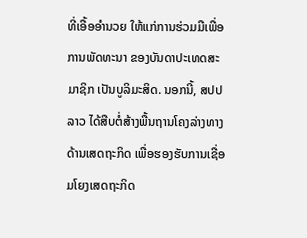ທີ່ເອື້ອອໍານວຍ ໃຫ້ແກ່ການຮ່ວມມືເພື່ອການພັດທະນາ ຂອງບັນດາປະເທດສະມາຊິກ ເປັນບູລິມະສິດ. ນອກນີ້, ສປປ ລາວ ໄດ້ສືບຕໍ່ສ້າງພື້ນຖານໂຄງລ່າງທາງດ້ານເສດຖະກິດ ເພື່ອຮອງຮັບການເຊື່ອມໂຍງເສດຖະກິດ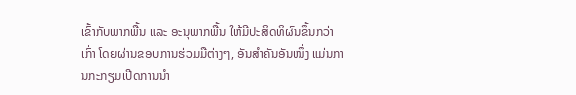ເຂົ້າກັບພາກພື້ນ ແລະ ອະນຸພາກພື້ນ ໃຫ້ມີປະສິດທິຜົນຂຶ້ນກວ່າເກົ່າ ໂດຍຜ່ານຂອບການຮ່ວມມືຕ່າງໆ, ອັນສໍາຄັນອັນໜຶ່ງ ແມ່ນການກະກຽມເປີດການນໍາ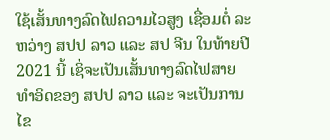ໃຊ້ເສັ້ນທາງລົດໄຟຄວາມໄວສູງ ເຊື່ອມຕໍ່ ລະຫວ່າງ ສປປ ລາວ ແລະ ສປ ຈີນ ໃນທ້າຍປີ 2021 ນີ້ ເຊິ່ຈະເປັນເສັ້ນທາງລົດໄຟສາຍທຳອິດຂອງ ສປປ ລາວ ແລະ ຈະເປັນການໄຂ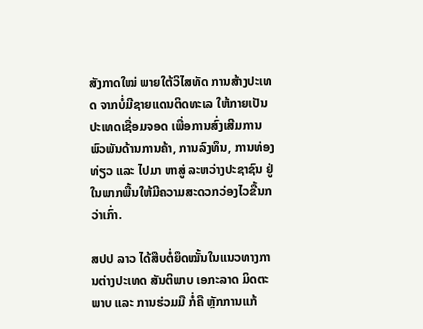ສັງກາດໃໝ່ ພາຍໃຕ້ວິໄສທັດ ການສ້າງປະເທດ ຈາກບໍ່ມີຊາຍແດນຕິດທະເລ ໃຫ້ກາຍເປັນປະເທດເຊື່ອມຈອດ ເພື່ອການສົ່ງເສີມການພົວພັນດ້ານການຄ້າ, ການລົງທຶນ, ການທ່ອງທ່ຽວ ແລະ ໄປມາ ຫາສູ່ ລະຫວ່າງປະຊາຊົນ ຢູ່ໃນພາກພື້ນໃຫ້ມີຄວາມສະດວກວ່ອງໄວຂື້ນກວ່າເກົ່າ.

ສປປ ລາວ ໄດ້ສືບຕໍ່ຍຶດໝັ້ນໃນແນວທາງການຕ່າງປະເທດ ສັນຕິພາບ ເອກະລາດ ມິດຕະພາບ ແລະ ການຮ່ວມມື ກໍ່ຄື ຫຼັກການແກ້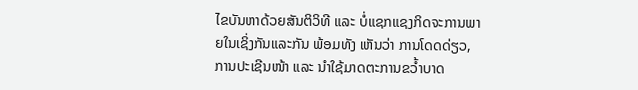ໄຂບັນຫາດ້ວຍສັນຕິວິທີ ແລະ ບໍ່ແຊກແຊງກິດຈະການພາຍໃນເຊິ່ງກັນແລະກັນ ພ້ອມທັງ ເຫັນວ່າ ການໂດດດ່ຽວ, ການປະເຊີນໜ້າ ແລະ ນໍາໃຊ້ມາດຕະການຂວໍ້າບາດ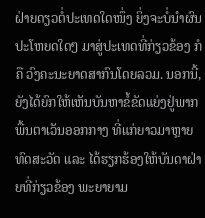ຝ່າຍດຽວຕໍ່ປະເທດໃດໜຶ່ງ ຍິ່ງຈະບໍ່ນໍາຜົນປະໂຫຍດໃດໆ ມາສູ່ປະເທດທີ່ກ່ຽວຂ້ອງ ກໍຄື ວົງຄະນະຍາດສາກົນໂດຍລວມ. ນອກນີ້, ຍັງໄດ້ຍົກໃຫ້ເຫັນບັນຫາຂໍ້ຂັດແຍ່ງຢູ່ພາກພື້ນຕາເວັນອອກກາງ ທີ່ແກ່ຍາວມາຫຼາຍທົດສະວັດ ແລະ ໄດ້ຮຽກຮ້ອງໃຫ້ບັນດາຝ່າຍທີ່ກ່ຽວຂ້ອງ ພະຍາຍາມ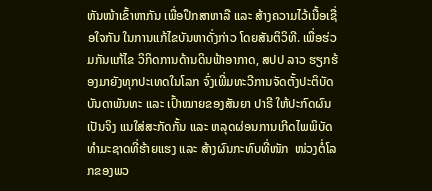ຫັນໜ້າເຂົ້າຫາກັນ ເພື່ອປຶກສາຫາລື ແລະ ສ້າງຄວາມໄວ້ເນື້ອເຊື່ອໃຈກັນ ໃນການແກ້ໄຂບັນຫາດັ່ງກ່າວ ໂດຍສັນຕິວິທີ. ເພື່ອຮ່ວມກັນແກ້ໄຂ ວິກິດການດ້ານດິນຟ້າອາກາດ, ສປປ ລາວ ຮຽກຮ້ອງມາຍັງທຸກປະເທດໃນໂລກ ຈົ່ງເພີ່ມທະວີການຈັດຕັ້ງປະຕິບັດ ບັນດາພັນທະ ແລະ ເປົ້າໝາຍຂອງສັນຍາ ປາຣີ ໃຫ້ປະກົດຜົນເປັນຈິງ ແນໃສ່ສະກັດກັ້ນ ແລະ ຫລຸດຜ່ອນການເກີດໄພພິບັດທໍາມະຊາດທີ່ຮ້າຍແຮງ ແລະ ສ້າງຜົນກະທົບທີ່ໜັກ  ໜ່ວງຕໍ່ໂລກຂອງພວ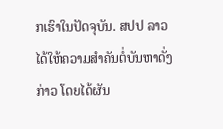ກເຮົາໃນປັດຈຸບັນ. ສປປ ລາວ ໄດ້ໃຫ້ຄວາມສໍາຄັນຕໍ່ບັນຫາດັ່ງກ່າວ ໂດຍໄດ້ຜັນ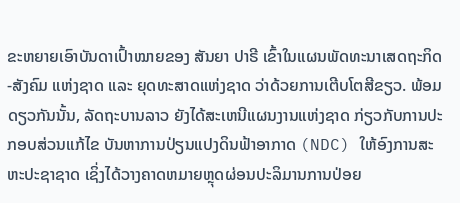ຂະຫຍາຍເອົາບັນດາເປົ້າໝາຍຂອງ ສັນຍາ ປາຣີ ເຂົ້າໃນແຜນພັດທະນາເສດຖະກິດ-ສັງຄົມ ແຫ່ງຊາດ ແລະ ຍຸດທະສາດແຫ່ງຊາດ ວ່າດ້ວຍການເຕີບໂຕສີຂຽວ. ພ້ອມດຽວກັນນັ້ນ, ລັດຖະບານລາວ ຍັງໄດ້ສະເຫນີແຜນງານແຫ່ງຊາດ ກ່ຽວກັບການປະກອບສ່ວນແກ້ໄຂ ບັນຫາການປ່ຽນແປງດິນຟ້າອາກາດ (NDC) ໃຫ້ອົງການສະຫະປະຊາຊາດ ເຊິ່ງໄດ້ວາງຄາດຫມາຍຫຼຸດຜ່ອນປະລິມານການປ່ອຍ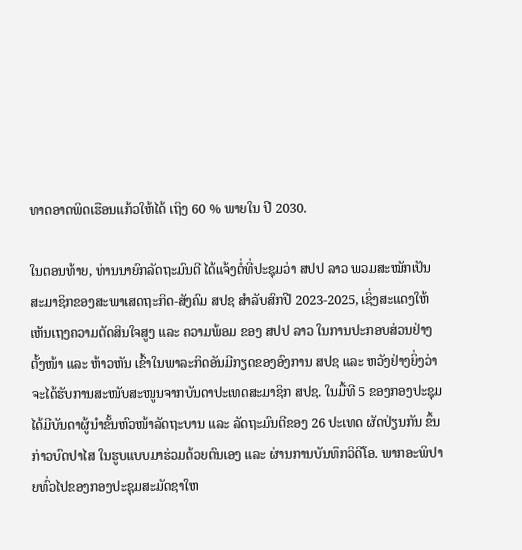ທາດອາດພິດເຮືອນແກ້ວໃຫ້ໄດ້ ເຖິງ 60 % ພາຍໃນ ປີ 2030.

ໃນຕອນທ້າຍ, ທ່ານນາຍົກລັດຖະມົນຕີ ໄດ້ແຈ້ງຕໍ່ທີ່ປະຊຸມວ່າ ສປປ ລາວ ພວມສະໝັກເປັນສະມາຊິກຂອງສະພາເສດຖະກິດ-ສັງຄົມ ສປຊ ສຳລັບສົກປີ 2023-2025, ເຊິ່ງສະແດງໃຫ້ເຫັນເຖງຄວາມຕັດສິນໃຈສູງ ແລະ ຄວາມພ້ອມ ຂອງ ສປປ ລາວ ໃນການປະກອບສ່ວນຢ່າງຕັ້ງໜ້າ ແລະ ຫ້າວຫັນ ເຂົ້າໃນພາລະກິດອັນມີກຽດຂອງອົງການ ສປຊ ແລະ ຫວັງຢ່າງຍິ່ງວ່າ ຈະໄດ້ຮັບການສະໜັບສະໜູນຈາກບັນດາປະເທດສະມາຊິກ ສປຊ. ໃນມື້ທີ 5 ຂອງກອງປະຊຸມ ໄດ້ມີບັນດາຜູ້ນໍາຂັ້ນຫົວໜ້າລັດຖະບານ ແລະ ລັດຖະມົນຕີຂອງ 26 ປະເທດ ຜັດປ່ຽນກັນ ຂຶ້ນກ່າວບົດປາໄສ ໃນຮູບແບບມາຮ່ວມດ້ວຍຕົນເອງ ແລະ ຜ່ານການບັນທຶກວິດີໂອ. ພາກອະພິປາຍທົ່ວໄປຂອງກອງປະຊຸມສະມັດຊາໃຫ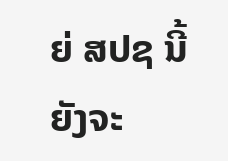ຍ່ ສປຊ ນີ້ ຍັງຈະ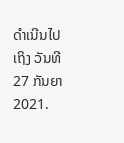ດຳເນີນໄປເຖິງ ວັນທີ 27 ກັນຍາ 2021.